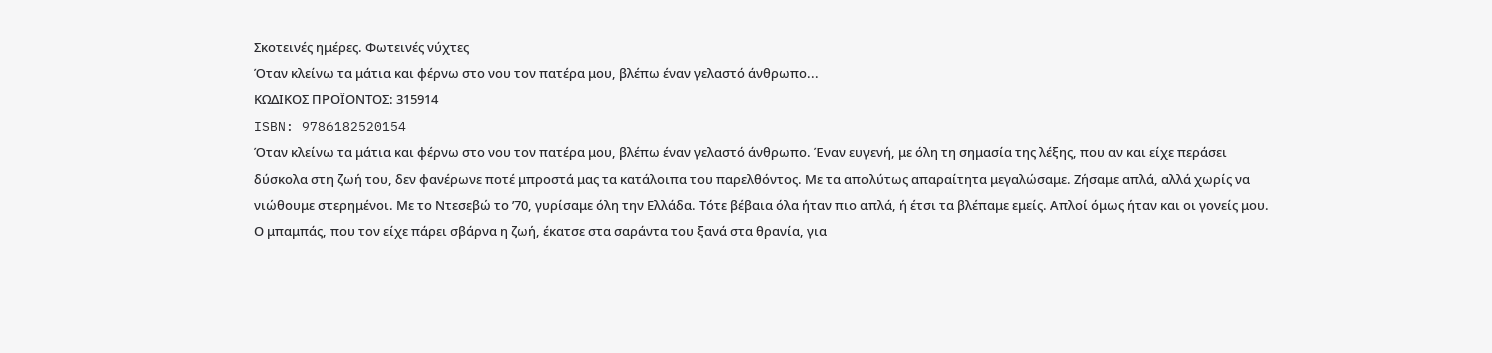Σκοτεινές ημέρες. Φωτεινές νύχτες
Όταν κλείνω τα μάτια και φέρνω στο νου τον πατέρα μου, βλέπω έναν γελαστό άνθρωπο...
ΚΩΔΙΚΟΣ ΠΡΟΪΟΝΤΟΣ: 315914
ISBN: 9786182520154
Όταν κλείνω τα μάτια και φέρνω στο νου τον πατέρα μου, βλέπω έναν γελαστό άνθρωπο. Έναν ευγενή, με όλη τη σημασία της λέξης, που αν και είχε περάσει δύσκολα στη ζωή του, δεν φανέρωνε ποτέ μπροστά μας τα κατάλοιπα του παρελθόντος. Με τα απολύτως απαραίτητα μεγαλώσαμε. Ζήσαμε απλά, αλλά χωρίς να νιώθουμε στερημένοι. Με το Ντεσεβώ το ’70, γυρίσαμε όλη την Ελλάδα. Τότε βέβαια όλα ήταν πιο απλά, ή έτσι τα βλέπαμε εμείς. Απλοί όμως ήταν και οι γονείς μου. Ο μπαμπάς, που τον είχε πάρει σβάρνα η ζωή, έκατσε στα σαράντα του ξανά στα θρανία, για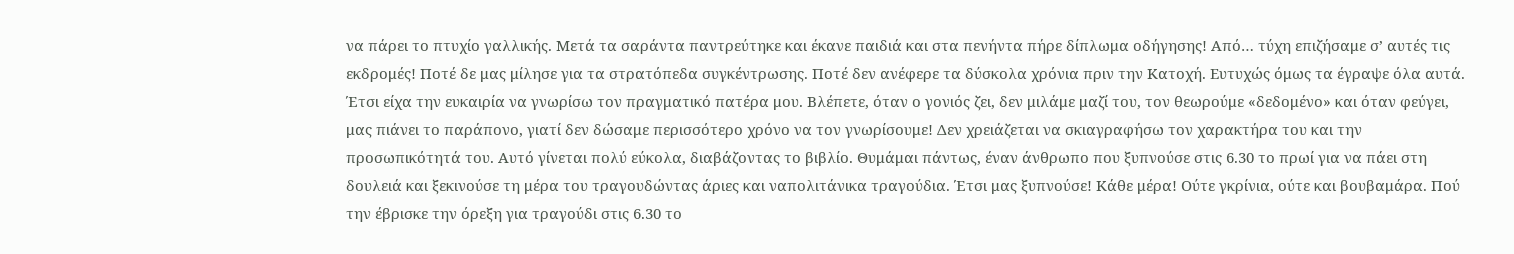να πάρει το πτυχίο γαλλικής. Μετά τα σαράντα παντρεύτηκε και έκανε παιδιά και στα πενήντα πήρε δίπλωμα οδήγησης! Από… τύχη επιζήσαμε σ’ αυτές τις εκδρομές! Ποτέ δε μας μίλησε για τα στρατόπεδα συγκέντρωσης. Ποτέ δεν ανέφερε τα δύσκολα χρόνια πριν την Κατοχή. Ευτυχώς όμως τα έγραψε όλα αυτά. Έτσι είχα την ευκαιρία να γνωρίσω τον πραγματικό πατέρα μου. Βλέπετε, όταν ο γονιός ζει, δεν μιλάμε μαζί του, τον θεωρούμε «δεδομένο» και όταν φεύγει, μας πιάνει το παράπονο, γιατί δεν δώσαμε περισσότερο χρόνο να τον γνωρίσουμε! Δεν χρειάζεται να σκιαγραφήσω τον χαρακτήρα του και την προσωπικότητά του. Αυτό γίνεται πολύ εύκολα, διαβάζοντας το βιβλίο. Θυμάμαι πάντως, έναν άνθρωπο που ξυπνούσε στις 6.30 το πρωί για να πάει στη δουλειά και ξεκινούσε τη μέρα του τραγουδώντας άριες και ναπολιτάνικα τραγούδια. Έτσι μας ξυπνούσε! Κάθε μέρα! Ούτε γκρίνια, ούτε και βουβαμάρα. Πού την έβρισκε την όρεξη για τραγούδι στις 6.30 το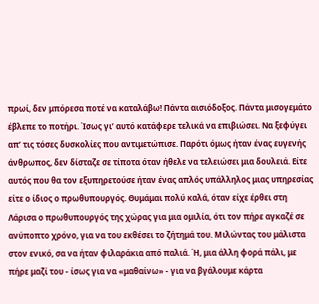πρωί, δεν μπόρεσα ποτέ να καταλάβω! Πάντα αισιόδοξος. Πάντα μισογεμάτο έβλεπε το ποτήρι. Ίσως γι’ αυτό κατάφερε τελικά να επιβιώσει. Να ξεφύγει απ’ τις τόσες δυσκολίες που αντιμετώπισε. Παρότι όμως ήταν ένας ευγενής άνθρωπος, δεν δίσταζε σε τίποτα όταν ήθελε να τελειώσει μια δουλειά. Είτε αυτός που θα τον εξυπηρετούσε ήταν ένας απλός υπάλληλος μιας υπηρεσίας είτε ο ίδιος ο πρωθυπουργός. Θυμάμαι πολύ καλά, όταν είχε έρθει στη Λάρισα ο πρωθυπουργός της χώρας για μια ομιλία, ότι τον πήρε αγκαζέ σε ανύποπτο χρόνο, για να του εκθέσει το ζήτημά του. Μιλώντας του μάλιστα στον ενικό, σα να ήταν φιλαράκια από παλιά. Ή, μια άλλη φορά πάλι, με πήρε μαζί του - ίσως για να «μαθαίνω» - για να βγάλουμε κάρτα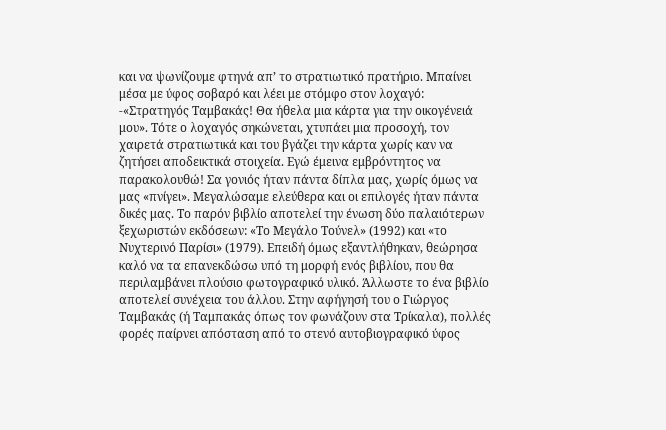και να ψωνίζουμε φτηνά απ’ το στρατιωτικό πρατήριο. Μπαίνει μέσα με ύφος σοβαρό και λέει με στόμφο στον λοχαγό: -«Στρατηγός Ταμβακάς! Θα ήθελα μια κάρτα για την οικογένειά μου». Τότε ο λοχαγός σηκώνεται, χτυπάει μια προσοχή, τον χαιρετά στρατιωτικά και του βγάζει την κάρτα χωρίς καν να ζητήσει αποδεικτικά στοιχεία. Εγώ έμεινα εμβρόντητος να παρακολουθώ! Σα γονιός ήταν πάντα δίπλα μας, χωρίς όμως να μας «πνίγει». Μεγαλώσαμε ελεύθερα και οι επιλογές ήταν πάντα δικές μας. Το παρόν βιβλίο αποτελεί την ένωση δύο παλαιότερων ξεχωριστών εκδόσεων: «Το Μεγάλο Τούνελ» (1992) και «το Νυχτερινό Παρίσι» (1979). Επειδή όμως εξαντλήθηκαν, θεώρησα καλό να τα επανεκδώσω υπό τη μορφή ενός βιβλίου, που θα περιλαμβάνει πλούσιο φωτογραφικό υλικό. Άλλωστε το ένα βιβλίο αποτελεί συνέχεια του άλλου. Στην αφήγησή του ο Γιώργος Ταμβακάς (ή Ταμπακάς όπως τον φωνάζουν στα Τρίκαλα), πολλές φορές παίρνει απόσταση από το στενό αυτοβιογραφικό ύφος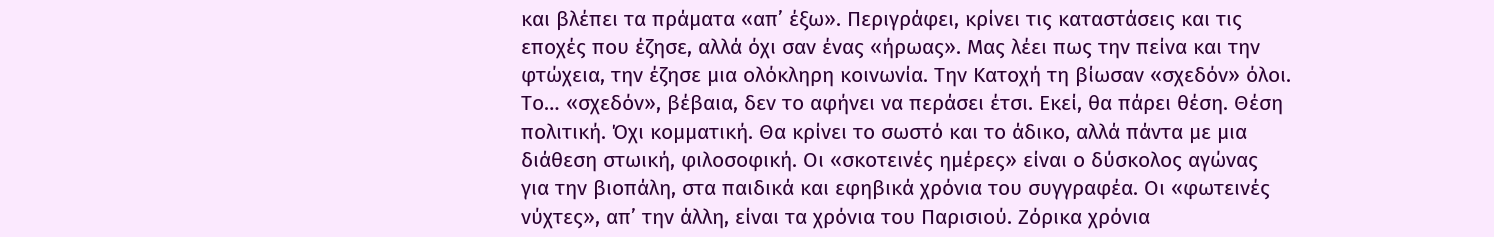και βλέπει τα πράματα «απ’ έξω». Περιγράφει, κρίνει τις καταστάσεις και τις εποχές που έζησε, αλλά όχι σαν ένας «ήρωας». Μας λέει πως την πείνα και την φτώχεια, την έζησε μια ολόκληρη κοινωνία. Την Κατοχή τη βίωσαν «σχεδόν» όλοι. Το… «σχεδόν», βέβαια, δεν το αφήνει να περάσει έτσι. Εκεί, θα πάρει θέση. Θέση πολιτική. Όχι κομματική. Θα κρίνει το σωστό και το άδικο, αλλά πάντα με μια διάθεση στωική, φιλοσοφική. Οι «σκοτεινές ημέρες» είναι ο δύσκολος αγώνας για την βιοπάλη, στα παιδικά και εφηβικά χρόνια του συγγραφέα. Οι «φωτεινές νύχτες», απ’ την άλλη, είναι τα χρόνια του Παρισιού. Ζόρικα χρόνια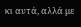κι αυτά, αλλά με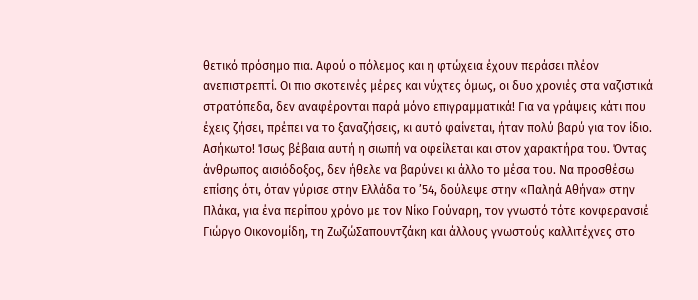θετικό πρόσημο πια. Αφού ο πόλεμος και η φτώχεια έχουν περάσει πλέον ανεπιστρεπτί. Οι πιο σκοτεινές μέρες και νύχτες όμως, οι δυο χρονιές στα ναζιστικά στρατόπεδα, δεν αναφέρονται παρά μόνο επιγραμματικά! Για να γράψεις κάτι που έχεις ζήσει, πρέπει να το ξαναζήσεις, κι αυτό φαίνεται, ήταν πολύ βαρύ για τον ίδιο. Ασήκωτο! Ίσως βέβαια αυτή η σιωπή να οφείλεται και στον χαρακτήρα του. Όντας άνθρωπος αισιόδοξος, δεν ήθελε να βαρύνει κι άλλο το μέσα του. Να προσθέσω επίσης ότι, όταν γύρισε στην Ελλάδα το ’54, δούλεψε στην «Παληά Αθήνα» στην Πλάκα, για ένα περίπου χρόνο με τον Νίκο Γούναρη, τον γνωστό τότε κονφερανσιέ Γιώργο Οικονομίδη, τη ΖωζώΣαπουντζάκη και άλλους γνωστούς καλλιτέχνες στο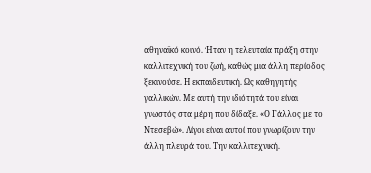αθηναϊκό κοινό. Ήταν η τελευταία πράξη στην καλλιτεχνική του ζωή, καθώς μια άλλη περίοδος ξεκινούσε. Η εκπαιδευτική. Ως καθηγητής γαλλικών. Με αυτή την ιδιότητά του είναι γνωστός στα μέρη που δίδαξε. «Ο Γάλλος με το Ντεσεβώ». Λίγοι είναι αυτοί που γνωρίζουν την άλλη πλευρά του. Την καλλιτεχνική.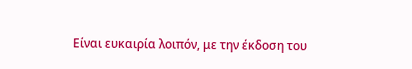Είναι ευκαιρία λοιπόν, με την έκδοση του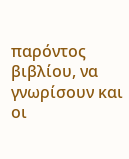παρόντος βιβλίου, να γνωρίσουν και οι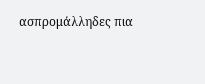ασπρομάλληδες πια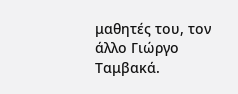μαθητές του, τον άλλο Γιώργο Ταμβακά.